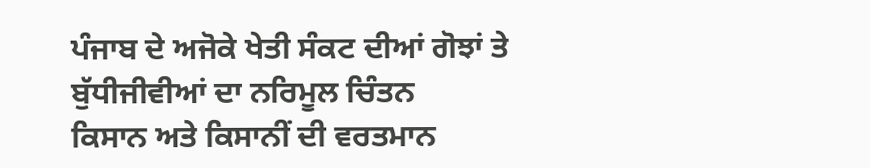ਪੰਜਾਬ ਦੇ ਅਜੋਕੇ ਖੇਤੀ ਸੰਕਟ ਦੀਆਂ ਗੋਝਾਂ ਤੇ ਬੁੱਧੀਜੀਵੀਆਂ ਦਾ ਨਰਿਮੂਲ ਚਿੰਤਨ
ਕਿਸਾਨ ਅਤੇ ਕਿਸਾਨੀਂ ਦੀ ਵਰਤਮਾਨ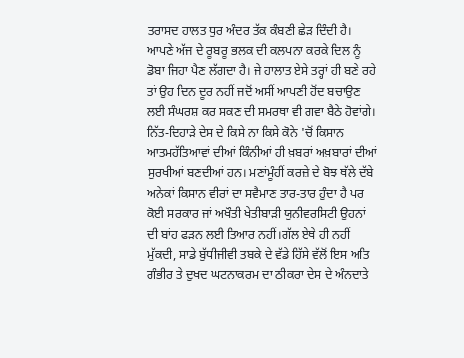ਤਰਾਸਦ ਹਾਲਤ ਧੁਰ ਅੰਦਰ ਤੱਕ ਕੰਬਣੀ ਛੇੜ ਦਿੰਦੀ ਹੈ। ਆਪਣੇ ਅੱਜ ਦੇ ਰੂਬਰੂ ਭਲਕ ਦੀ ਕਲਪਨਾ ਕਰਕੇ ਦਿਲ ਨੂੰ ਡੋਬਾ ਜਿਹਾ ਪੈਣ ਲੱਗਦਾ ਹੈ। ਜੇ ਹਾਲਾਤ ਏਸੇ ਤਰ੍ਹਾਂ ਹੀ ਬਣੇ ਰਹੇ ਤਾਂ ਉਹ ਦਿਨ ਦੂਰ ਨਹੀਂ ਜਦੋਂ ਅਸੀਂ ਆਪਣੀ ਹੋਂਦ ਬਚਾਉਣ ਲਈ ਸੰਘਰਸ਼ ਕਰ ਸਕਣ ਦੀ ਸਮਰਥਾ ਵੀ ਗਵਾ ਬੈਠੇ ਹੋਵਾਂਗੇ। ਨਿੱਤ-ਦਿਹਾੜੇ ਦੇਸ ਦੇ ਕਿਸੇ ਨਾ ਕਿਸੇ ਕੋਨੇ 'ਚੋਂ ਕਿਸਾਨ ਆਤਮਹੱਤਿਆਵਾਂ ਦੀਆਂ ਕਿੰਨੀਆਂ ਹੀ ਖ਼ਬਰਾਂ ਅਖ਼ਬਾਰਾਂ ਦੀਆਂ ਸੁਰਖੀਆਂ ਬਣਦੀਆਂ ਹਨ। ਮਣਾਂਮੂੰਹੀਂ ਕਰਜ਼ੇ ਦੇ ਬੋਝ ਥੱਲੇ ਦੱਬੇ ਅਨੇਕਾਂ ਕਿਸਾਨ ਵੀਰਾਂ ਦਾ ਸਵੈਮਾਣ ਤਾਰ-ਤਾਰ ਹੁੰਦਾ ਹੈ ਪਰ ਕੋਈ ਸਰਕਾਰ ਜਾਂ ਅਖੌਤੀ ਖੇਤੀਬਾੜੀ ਯੁਨੀਵਰਸਿਟੀ ਉਹਨਾਂ ਦੀ ਬਾਂਹ ਫੜਨ ਲਈ ਤਿਆਰ ਨਹੀਂ।ਗੱਲ ਏਥੇ ਹੀ ਨਹੀਂ ਮੁੱਕਦੀ, ਸਾਡੇ ਬੁੱਧੀਜੀਵੀ ਤਬਕੇ ਦੇ ਵੱਡੇ ਹਿੱਸੇ ਵੱਲੋਂ ਇਸ ਅਤਿ ਗੰਭੀਰ ਤੇ ਦੁਖਦ ਘਟਨਾਕਰਮ ਦਾ ਠੀਕਰਾ ਦੇਸ ਦੇ ਅੰਨਦਾਤੇ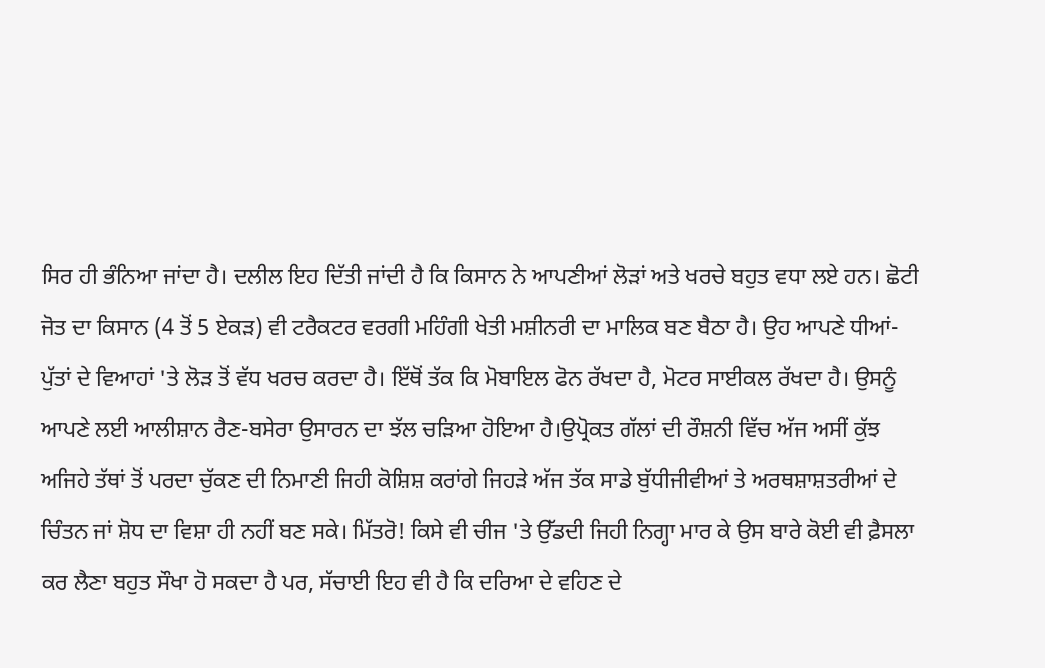ਸਿਰ ਹੀ ਭੰਨਿਆ ਜਾਂਦਾ ਹੈ। ਦਲੀਲ ਇਹ ਦਿੱਤੀ ਜਾਂਦੀ ਹੈ ਕਿ ਕਿਸਾਨ ਨੇ ਆਪਣੀਆਂ ਲੋੜਾਂ ਅਤੇ ਖਰਚੇ ਬਹੁਤ ਵਧਾ ਲਏ ਹਨ। ਛੋਟੀ ਜੋਤ ਦਾ ਕਿਸਾਨ (4 ਤੋਂ 5 ਏਕੜ) ਵੀ ਟਰੈਕਟਰ ਵਰਗੀ ਮਹਿੰਗੀ ਖੇਤੀ ਮਸ਼ੀਨਰੀ ਦਾ ਮਾਲਿਕ ਬਣ ਬੈਠਾ ਹੈ। ਉਹ ਆਪਣੇ ਧੀਆਂ-ਪੁੱਤਾਂ ਦੇ ਵਿਆਹਾਂ 'ਤੇ ਲੋੜ ਤੋਂ ਵੱਧ ਖਰਚ ਕਰਦਾ ਹੈ। ਇੱਥੋਂ ਤੱਕ ਕਿ ਮੋਬਾਇਲ ਫੋਨ ਰੱਖਦਾ ਹੈ, ਮੋਟਰ ਸਾਈਕਲ ਰੱਖਦਾ ਹੈ। ਉਸਨੂੰ ਆਪਣੇ ਲਈ ਆਲੀਸ਼ਾਨ ਰੈਣ-ਬਸੇਰਾ ਉਸਾਰਨ ਦਾ ਝੱਲ ਚੜਿਆ ਹੋਇਆ ਹੈ।ਉਪ੍ਰੋਕਤ ਗੱਲਾਂ ਦੀ ਰੌਸ਼ਨੀ ਵਿੱਚ ਅੱਜ ਅਸੀਂ ਕੁੱਝ ਅਜਿਹੇ ਤੱਥਾਂ ਤੋਂ ਪਰਦਾ ਚੁੱਕਣ ਦੀ ਨਿਮਾਣੀ ਜਿਹੀ ਕੋਸ਼ਿਸ਼ ਕਰਾਂਗੇ ਜਿਹੜੇ ਅੱਜ ਤੱਕ ਸਾਡੇ ਬੁੱਧੀਜੀਵੀਆਂ ਤੇ ਅਰਥਸ਼ਾਸ਼ਤਰੀਆਂ ਦੇ ਚਿੰਤਨ ਜਾਂ ਸ਼ੋਧ ਦਾ ਵਿਸ਼ਾ ਹੀ ਨਹੀਂ ਬਣ ਸਕੇ। ਮਿੱਤਰੋ! ਕਿਸੇ ਵੀ ਚੀਜ 'ਤੇ ਉੱਡਦੀ ਜਿਹੀ ਨਿਗ੍ਹਾ ਮਾਰ ਕੇ ਉਸ ਬਾਰੇ ਕੋਈ ਵੀ ਫ਼ੈਸਲਾ ਕਰ ਲੈਣਾ ਬਹੁਤ ਸੌਖਾ ਹੋ ਸਕਦਾ ਹੈ ਪਰ, ਸੱਚਾਈ ਇਹ ਵੀ ਹੈ ਕਿ ਦਰਿਆ ਦੇ ਵਹਿਣ ਦੇ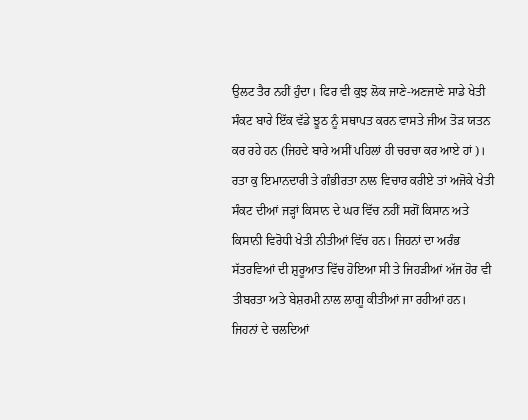ਉਲਟ ਤੈਰ ਨਹੀਂ ਹੁੰਦਾ। ਫਿਰ ਵੀ ਕੁਝ ਲੋਕ ਜਾਣੇ-ਅਣਜਾਣੇ ਸਾਡੇ ਖੇਤੀ ਸੰਕਟ ਬਾਰੇ ਇੱਕ ਵੱਡੇ ਝੂਠ ਨੂੰ ਸਥਾਪਤ ਕਰਨ ਵਾਸਤੇ ਜੀਅ ਤੋੜ ਯਤਨ ਕਰ ਰਹੇ ਹਨ (ਜਿਹਦੇ ਬਾਰੇ ਅਸੀਂ ਪਹਿਲਾਂ ਹੀ ਚਰਚਾ ਕਰ ਆਏ ਹਾਂ)। ਰਤਾ ਕੁ ਇਮਾਨਦਾਰੀ ਤੇ ਗੰਭੀਰਤਾ ਨਾਲ ਵਿਚਾਰ ਕਰੀਏ ਤਾਂ ਅਜੋਕੇ ਖੇਤੀ ਸੰਕਟ ਦੀਆਂ ਜੜ੍ਹਾਂ ਕਿਸਾਨ ਦੇ ਘਰ ਵਿੱਚ ਨਹੀਂ ਸਗੋਂ ਕਿਸਾਨ ਅਤੇ ਕਿਸਾਨੀ ਵਿਰੋਧੀ ਖੇਤੀ ਨੀਤੀਆਂ ਵਿੱਚ ਹਨ। ਜਿਹਨਾਂ ਦਾ ਅਰੰਭ ਸੱਤਰਵਿਆਂ ਦੀ ਸ਼ੁਰੂਆਤ ਵਿੱਚ ਹੋਇਆ ਸੀ ਤੇ ਜਿਹੜੀਆਂ ਅੱਜ ਹੋਰ ਵੀ ਤੀਬਰਤਾ ਅਤੇ ਬੇਸ਼ਰਮੀ ਨਾਲ ਲਾਗੂ ਕੀਤੀਆਂ ਜਾ ਰਹੀਆਂ ਹਨ। ਜਿਹਨਾਂ ਦੇ ਚਲਦਿਆਂ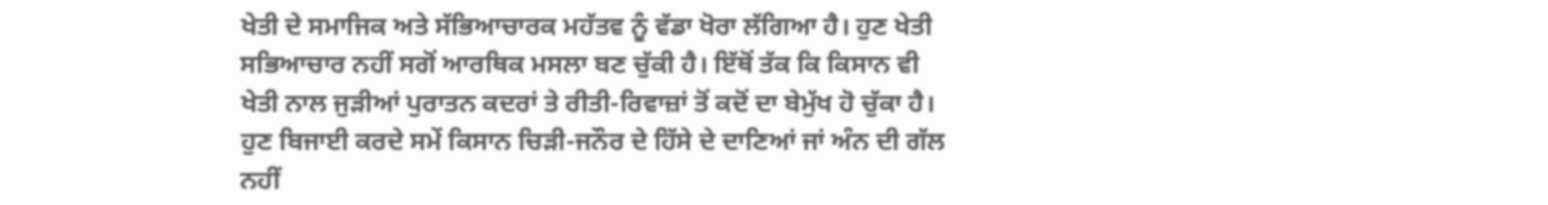ਖੇਤੀ ਦੇ ਸਮਾਜਿਕ ਅਤੇ ਸੱਭਿਆਚਾਰਕ ਮਹੱਤਵ ਨੂੰ ਵੱਡਾ ਖੋਰਾ ਲੱਗਿਆ ਹੈ। ਹੁਣ ਖੇਤੀ ਸਭਿਆਚਾਰ ਨਹੀਂ ਸਗੋਂ ਆਰਥਿਕ ਮਸਲਾ ਬਣ ਚੁੱਕੀ ਹੈ। ਇੱਥੋਂ ਤੱਕ ਕਿ ਕਿਸਾਨ ਵੀ ਖੇਤੀ ਨਾਲ ਜੁੜੀਆਂ ਪੁਰਾਤਨ ਕਦਰਾਂ ਤੇ ਰੀਤੀ-ਰਿਵਾਜ਼ਾਂ ਤੋਂ ਕਦੋਂ ਦਾ ਬੇਮੁੱਖ ਹੋ ਚੁੱਕਾ ਹੈ। ਹੁਣ ਬਿਜਾਈ ਕਰਦੇ ਸਮੇਂ ਕਿਸਾਨ ਚਿੜੀ-ਜਨੌਰ ਦੇ ਹਿੱਸੇ ਦੇ ਦਾਣਿਆਂ ਜਾਂ ਅੰਨ ਦੀ ਗੱਲ ਨਹੀਂ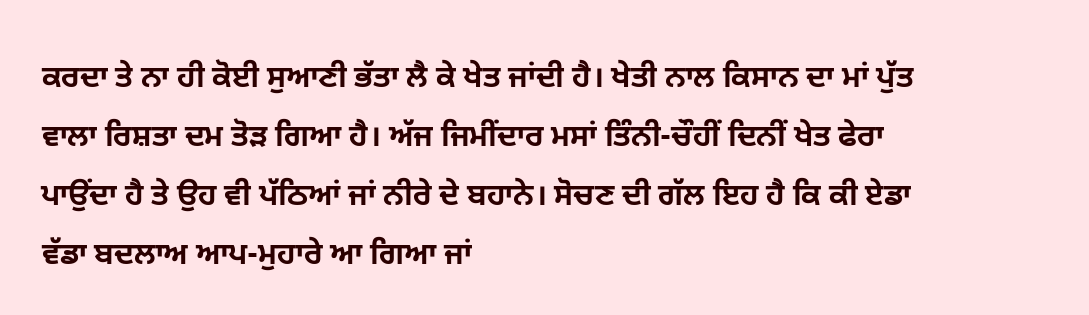ਕਰਦਾ ਤੇ ਨਾ ਹੀ ਕੋਈ ਸੁਆਣੀ ਭੱਤਾ ਲੈ ਕੇ ਖੇਤ ਜਾਂਦੀ ਹੈ। ਖੇਤੀ ਨਾਲ ਕਿਸਾਨ ਦਾ ਮਾਂ ਪੁੱਤ ਵਾਲਾ ਰਿਸ਼ਤਾ ਦਮ ਤੋੜ ਗਿਆ ਹੈ। ਅੱਜ ਜਿਮੀਂਦਾਰ ਮਸਾਂ ਤਿੰਨੀ-ਚੌਹੀਂ ਦਿਨੀਂ ਖੇਤ ਫੇਰਾ ਪਾਉਂਦਾ ਹੈ ਤੇ ਉਹ ਵੀ ਪੱਠਿਆਂ ਜਾਂ ਨੀਰੇ ਦੇ ਬਹਾਨੇ। ਸੋਚਣ ਦੀ ਗੱਲ ਇਹ ਹੈ ਕਿ ਕੀ ਏਡਾ ਵੱਡਾ ਬਦਲਾਅ ਆਪ-ਮੁਹਾਰੇ ਆ ਗਿਆ ਜਾਂ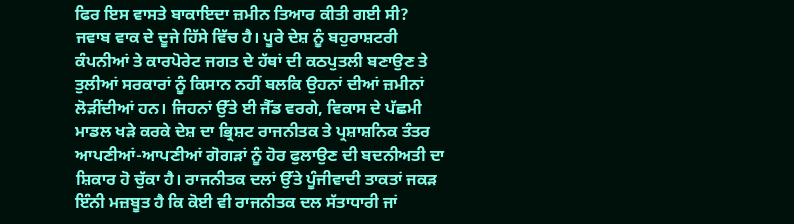ਫਿਰ ਇਸ ਵਾਸਤੇ ਬਾਕਾਇਦਾ ਜ਼ਮੀਨ ਤਿਆਰ ਕੀਤੀ ਗਈ ਸੀ? ਜਵਾਬ ਵਾਕ ਦੇ ਦੂਜੇ ਹਿੱਸੇ ਵਿੱਚ ਹੈ। ਪੂਰੇ ਦੇਸ਼ ਨੂੰ ਬਹੁਰਾਸ਼ਟਰੀ ਕੰਪਨੀਆਂ ਤੇ ਕਾਰਪੋਰੇਟ ਜਗਤ ਦੇ ਹੱਥਾਂ ਦੀ ਕਠਪੁਤਲੀ ਬਣਾਉਣ ਤੇ ਤੁਲੀਆਂ ਸਰਕਾਰਾਂ ਨੂੰ ਕਿਸਾਨ ਨਹੀਂ ਬਲਕਿ ਉਹਨਾਂ ਦੀਆਂ ਜ਼ਮੀਨਾਂ ਲੋੜੀਂਦੀਆਂ ਹਨ। ਜਿਹਨਾਂ ਉੱਤੇ ਈ ਜੈੱਡ ਵਰਗੇ, ਵਿਕਾਸ ਦੇ ਪੱਛਮੀ ਮਾਡਲ ਖੜੇ ਕਰਕੇ ਦੇਸ਼ ਦਾ ਭ੍ਰਿਸ਼ਟ ਰਾਜਨੀਤਕ ਤੇ ਪ੍ਰਸ਼ਾਸ਼ਨਿਕ ਤੰਤਰ ਆਪਣੀਆਂ-ਆਪਣੀਆਂ ਗੋਗੜਾਂ ਨੂੰ ਹੋਰ ਫੁਲਾਉਣ ਦੀ ਬਦਨੀਅਤੀ ਦਾ ਸ਼ਿਕਾਰ ਹੋ ਚੁੱਕਾ ਹੈ। ਰਾਜਨੀਤਕ ਦਲਾਂ ਉੱਤੇ ਪੂੰਜੀਵਾਦੀ ਤਾਕਤਾਂ ਜਕੜ ਇੰਨੀ ਮਜ਼ਬੂਤ ਹੈ ਕਿ ਕੋਈ ਵੀ ਰਾਜਨੀਤਕ ਦਲ ਸੱਤਾਧਾਰੀ ਜਾਂ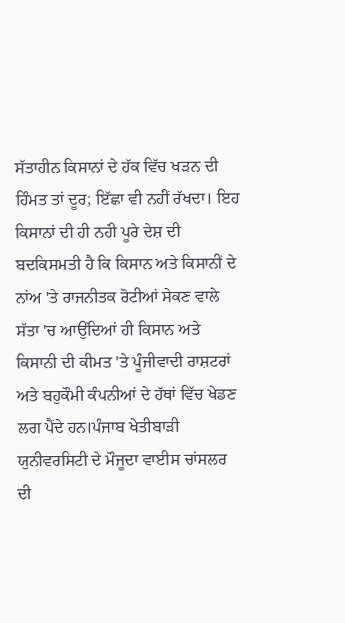ਸੱਤਾਹੀਨ ਕਿਸਾਨਾਂ ਦੇ ਹੱਕ ਵਿੱਚ ਖੜਨ ਦੀ ਹਿੰਮਤ ਤਾਂ ਦੂਰ; ਇੱਛਾ ਵੀ ਨਹਂੀਂ ਰੱਖਦਾ। ਇਹ ਕਿਸਾਨਾਂ ਦੀ ਹੀ ਨਹਂੀ ਪੂਰੇ ਦੇਸ਼ ਦੀ ਬਦਕਿਸਮਤੀ ਹੈ ਕਿ ਕਿਸਾਨ ਅਤੇ ਕਿਸਾਨੀਂ ਦੇ ਨਾਂਅ 'ਤੇ ਰਾਜਨੀਤਕ ਰੋਟੀਆਂ ਸੇਕਣ ਵਾਲੇ ਸੱਤਾ 'ਚ ਆਉਂਦਿਆਂ ਹੀ ਕਿਸਾਨ ਅਤੇ ਕਿਸਾਨੀ ਦੀ ਕੀਮਤ 'ਤੇ ਪੂੰਜੀਵਾਦੀ ਰਾਸ਼ਟਰਾਂ ਅਤੇ ਬਹੁਕੌਮੀ ਕੰਪਨੀਆਂ ਦੇ ਹੱਥਾਂ ਵਿੱਚ ਖੇਡਣ ਲਗ ਪੈਂਦੇ ਹਨ।ਪੰਜਾਬ ਖੇਤੀਬਾੜੀ ਯੁਨੀਵਰਸਿਟੀ ਦੇ ਮੌਜੂਦਾ ਵਾਈਸ ਚਾਂਸਲਰ ਦੀ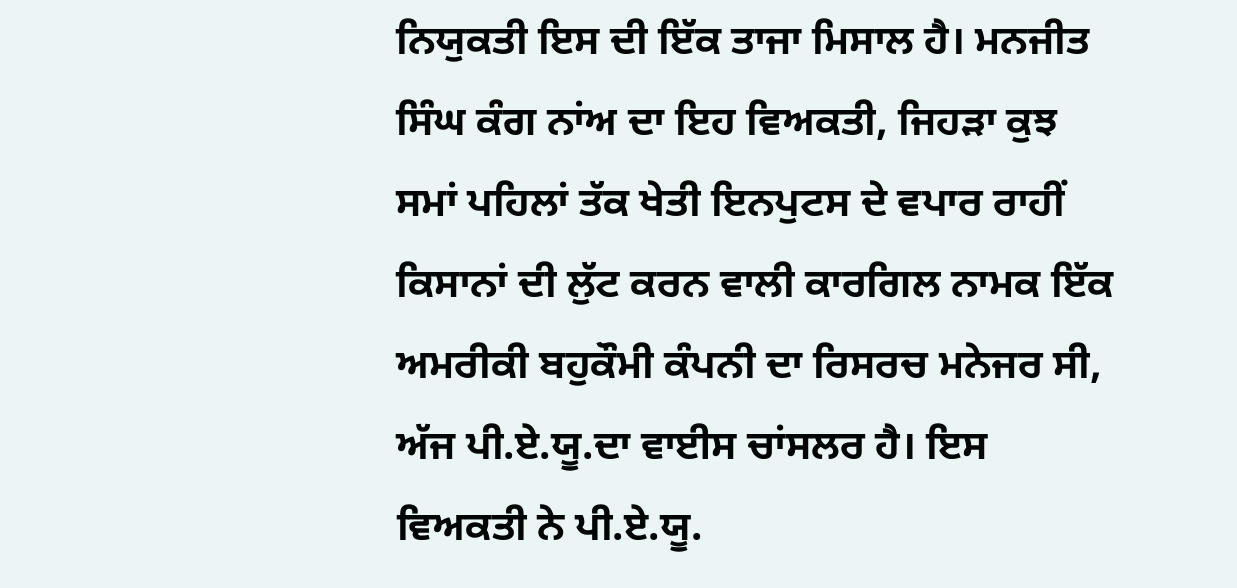ਨਿਯੁਕਤੀ ਇਸ ਦੀ ਇੱਕ ਤਾਜਾ ਮਿਸਾਲ ਹੈ। ਮਨਜੀਤ ਸਿੰਘ ਕੰਗ ਨਾਂਅ ਦਾ ਇਹ ਵਿਅਕਤੀ, ਜਿਹੜਾ ਕੁਝ ਸਮਾਂ ਪਹਿਲਾਂ ਤੱਕ ਖੇਤੀ ਇਨਪੁਟਸ ਦੇ ਵਪਾਰ ਰਾਹੀਂ ਕਿਸਾਨਾਂ ਦੀ ਲੁੱਟ ਕਰਨ ਵਾਲੀ ਕਾਰਗਿਲ ਨਾਮਕ ਇੱਕ ਅਮਰੀਕੀ ਬਹੁਕੌਮੀ ਕੰਪਨੀ ਦਾ ਰਿਸਰਚ ਮਨੇਜਰ ਸੀ, ਅੱਜ ਪੀ.ਏ.ਯੂ.ਦਾ ਵਾਈਸ ਚਾਂਸਲਰ ਹੈ। ਇਸ ਵਿਅਕਤੀ ਨੇ ਪੀ.ਏ.ਯੂ.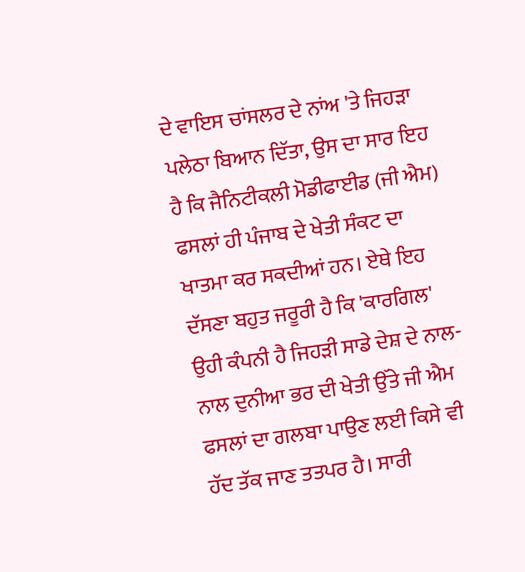ਦੇ ਵਾਇਸ ਚਾਂਸਲਰ ਦੇ ਨਾਂਅ 'ਤੇ ਜਿਹੜਾ ਪਲੇਠਾ ਬਿਆਨ ਦਿੱਤਾ, ਉਸ ਦਾ ਸਾਰ ਇਹ ਹੈ ਕਿ ਜੈਨਿਟੀਕਲੀ ਮੋਡੀਫਾਈਡ (ਜੀ ਐਮ) ਫਸਲਾਂ ਹੀ ਪੰਜਾਬ ਦੇ ਖੇਤੀ ਸੰਕਟ ਦਾ ਖਾਤਮਾ ਕਰ ਸਕਦੀਆਂ ਹਨ। ਏਥੇ ਇਹ ਦੱਸਣਾ ਬਹੁਤ ਜਰੂਰੀ ਹੈ ਕਿ 'ਕਾਰਗਿਲ' ਉਹੀ ਕੰਪਨੀ ਹੈ ਜਿਹੜੀ ਸਾਡੇ ਦੇਸ਼ ਦੇ ਨਾਲ-ਨਾਲ ਦੁਨੀਆ ਭਰ ਦੀ ਖੇਤੀ ਉੱਤੇ ਜੀ ਐਮ ਫਸਲਾਂ ਦਾ ਗਲਬਾ ਪਾਉਣ ਲਈ ਕਿਸੇ ਵੀ ਹੱਦ ਤੱਕ ਜਾਣ ਤਤਪਰ ਹੈ। ਸਾਰੀ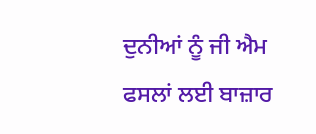ਦੁਨੀਆਂ ਨੂੰ ਜੀ ਐਮ ਫਸਲਾਂ ਲਈ ਬਾਜ਼ਾਰ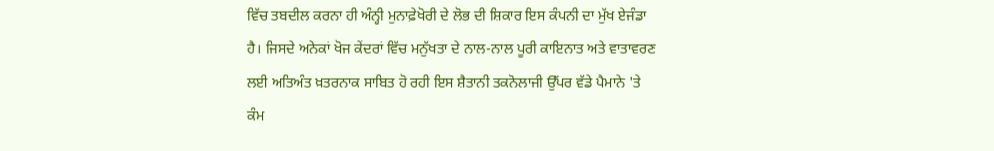ਵਿੱਚ ਤਬਦੀਲ ਕਰਨਾ ਹੀ ਅੰਨ੍ਹੀ ਮੁਨਾਫ਼ੇਖੋਰੀ ਦੇ ਲੋਭ ਦੀ ਸ਼ਿਕਾਰ ਇਸ ਕੰਪਨੀ ਦਾ ਮੁੱਖ ਏਜੰਡਾ ਹੈ। ਜਿਸਦੇ ਅਨੇਕਾਂ ਖੋਜ ਕੇਂਦਰਾਂ ਵਿੱਚ ਮਨੁੱਖਤਾ ਦੇ ਨਾਲ-ਨਾਲ ਪੂਰੀ ਕਾਇਨਾਤ ਅਤੇ ਵਾਤਾਵਰਣ ਲਈ ਅਤਿਅੰਤ ਖ਼ਤਰਨਾਕ ਸਾਬਿਤ ਹੋ ਰਹੀ ਇਸ ਸ਼ੈਤਾਨੀ ਤਕਨੋਲਾਜੀ ਉੱਪਰ ਵੱਡੇ ਪੈਮਾਨੇ 'ਤੇ ਕੰਮ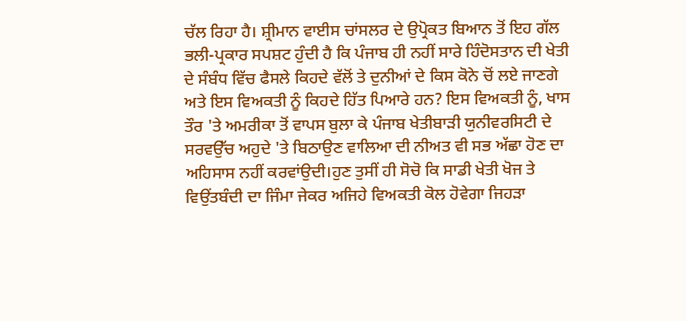ਚੱਲ ਰਿਹਾ ਹੈ। ਸ਼੍ਰੀਮਾਨ ਵਾਈਸ ਚਾਂਸਲਰ ਦੇ ਉਪ੍ਰੋਕਤ ਬਿਆਨ ਤੋਂ ਇਹ ਗੱਲ ਭਲੀ-ਪ੍ਰਕਾਰ ਸਪਸ਼ਟ ਹੁੰਦੀ ਹੈ ਕਿ ਪੰਜਾਬ ਹੀ ਨਹੀਂ ਸਾਰੇ ਹਿੰਦੋਸਤਾਨ ਦੀ ਖੇਤੀ ਦੇ ਸੰਬੰਧ ਵਿੱਚ ਫੈਸਲੇ ਕਿਹਦੇ ਵੱਲੋਂ ਤੇ ਦੁਨੀਆਂ ਦੇ ਕਿਸ ਕੋਨੇ ਚੋਂ ਲਏ ਜਾਣਗੇ ਅਤੇ ਇਸ ਵਿਅਕਤੀ ਨੂੰ ਕਿਹਦੇ ਹਿੱਤ ਪਿਆਰੇ ਹਨ? ਇਸ ਵਿਅਕਤੀ ਨੂੰ, ਖਾਸ ਤੌਰ 'ਤੇ ਅਮਰੀਕਾ ਤੋਂ ਵਾਪਸ ਬੁਲਾ ਕੇ ਪੰਜਾਬ ਖੇਤੀਬਾੜੀ ਯੁਨੀਵਰਸਿਟੀ ਦੇ ਸਰਵਉੱਚ ਅਹੁਦੇ 'ਤੇ ਬਿਠਾਉਣ ਵਾਲਿਆ ਦੀ ਨੀਅਤ ਵੀ ਸਭ ਅੱਛਾ ਹੋਣ ਦਾ ਅਹਿਸਾਸ ਨਹੀਂ ਕਰਵਾਂਉਦੀ।ਹੁਣ ਤੁਸੀਂ ਹੀ ਸੋਚੋ ਕਿ ਸਾਡੀ ਖੇਤੀ ਖੋਜ ਤੇ ਵਿਉਂਤਬੰਦੀ ਦਾ ਜਿੰਮਾ ਜੇਕਰ ਅਜਿਹੇ ਵਿਅਕਤੀ ਕੋਲ ਹੋਵੇਗਾ ਜਿਹੜਾ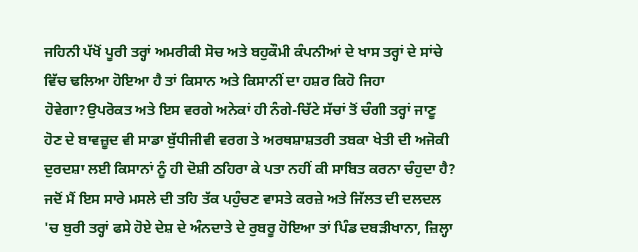ਜਹਿਨੀ ਪੱਖੋਂ ਪੂਰੀ ਤਰ੍ਹਾਂ ਅਮਰੀਕੀ ਸੋਚ ਅਤੇ ਬਹੁਕੌਮੀ ਕੰਪਨੀਆਂ ਦੇ ਖਾਸ ਤਰ੍ਹਾਂ ਦੇ ਸਾਂਚੇ ਵਿੱਚ ਢਲਿਆ ਹੋਇਆ ਹੈ ਤਾਂ ਕਿਸਾਨ ਅਤੇ ਕਿਸਾਨੀਂ ਦਾ ਹਸ਼ਰ ਕਿਹੋ ਜਿਹਾ ਹੋਵੇਗਾ?ਉਪਰੋਕਤ ਅਤੇ ਇਸ ਵਰਗੇ ਅਨੇਕਾਂ ਹੀ ਨੰਗੇ-ਚਿੱਟੇ ਸੱਚਾਂ ਤੋਂ ਚੰਗੀ ਤਰ੍ਹਾਂ ਜਾਣੂ ਹੋਣ ਦੇ ਬਾਵਜ਼ੂਦ ਵੀ ਸਾਡਾ ਬੁੱਧੀਜੀਵੀ ਵਰਗ ਤੇ ਅਰਥਸ਼ਾਸ਼ਤਰੀ ਤਬਕਾ ਖੇਤੀ ਦੀ ਅਜੋਕੀ ਦੁਰਦਸ਼ਾ ਲਈ ਕਿਸਾਨਾਂ ਨੂੰ ਹੀ ਦੋਸ਼ੀ ਠਹਿਰਾ ਕੇ ਪਤਾ ਨਹੀਂ ਕੀ ਸਾਬਿਤ ਕਰਨਾ ਚੰਹੁਦਾ ਹੈ? ਜਦੋਂ ਮੈਂ ਇਸ ਸਾਰੇ ਮਸਲੇ ਦੀ ਤਹਿ ਤੱਕ ਪਹੁੰਚਣ ਵਾਸਤੇ ਕਰਜ਼ੇ ਅਤੇ ਜਿੱਲਤ ਦੀ ਦਲਦਲ 'ਚ ਬੁਰੀ ਤਰ੍ਹਾਂ ਫਸੇ ਹੋਏ ਦੇਸ਼ ਦੇ ਅੰਨਦਾਤੇ ਦੇ ਰੁਬਰੂ ਹੋਇਆ ਤਾਂ ਪਿੰਡ ਦਬੜੀਖਾਨਾ, ਜ਼ਿਲ੍ਹਾ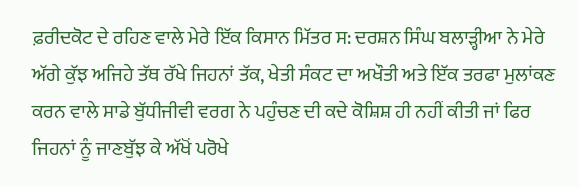ਫ਼ਰੀਦਕੋਟ ਦੇ ਰਹਿਣ ਵਾਲੇ ਮੇਰੇ ਇੱਕ ਕਿਸਾਨ ਮਿੱਤਰ ਸ: ਦਰਸ਼ਨ ਸਿੰਘ ਬਲਾੜ੍ਹੀਆ ਨੇ ਮੇਰੇ ਅੱਗੇ ਕੁੱਝ ਅਜਿਹੇ ਤੱਥ ਰੱਖੇ ਜਿਹਨਾਂ ਤੱਕ, ਖੇਤੀ ਸੰਕਟ ਦਾ ਅਖੌਤੀ ਅਤੇ ਇੱਕ ਤਰਫਾ ਮੁਲਾਂਕਣ ਕਰਨ ਵਾਲੇ ਸਾਡੇ ਬੁੱਧੀਜੀਵੀ ਵਰਗ ਨੇ ਪਹੁੰਚਣ ਦੀ ਕਦੇ ਕੋਸ਼ਿਸ਼ ਹੀ ਨਹੀਂ ਕੀਤੀ ਜਾਂ ਫਿਰ ਜਿਹਨਾਂ ਨੂੰ ਜਾਣਬੁੱਝ ਕੇ ਅੱਖੋਂ ਪਰੋਖੇ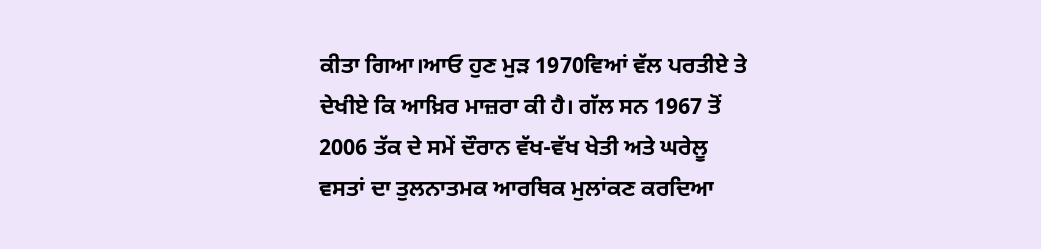ਕੀਤਾ ਗਿਆ।ਆਓ ਹੁਣ ਮੁੜ 1970ਵਿਆਂ ਵੱਲ ਪਰਤੀਏ ਤੇ ਦੇਖੀਏ ਕਿ ਆਖ਼ਿਰ ਮਾਜ਼ਰਾ ਕੀ ਹੈ। ਗੱਲ ਸਨ 1967 ਤੋਂ 2006 ਤੱਕ ਦੇ ਸਮੇਂ ਦੌਰਾਨ ਵੱਖ-ਵੱਖ ਖੇਤੀ ਅਤੇ ਘਰੇਲੂ ਵਸਤਾਂ ਦਾ ਤੁਲਨਾਤਮਕ ਆਰਥਿਕ ਮੁਲਾਂਕਣ ਕਰਦਿਆ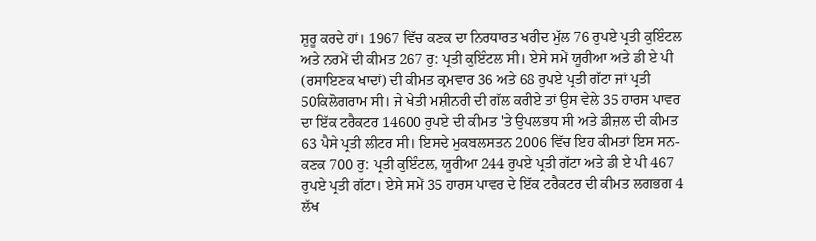ਸ਼ੁਰੂ ਕਰਦੇ ਹਾਂ। 1967 ਵਿੱਚ ਕਣਕ ਦਾ ਨਿਰਧਾਰਤ ਖਰੀਦ ਮੁੱਲ 76 ਰੁਪਏ ਪ੍ਰਤੀ ਕੁਇੰਟਲ ਅਤੇ ਨਰਮੇਂ ਦੀ ਕੀਮਤ 267 ਰੁ: ਪ੍ਰਤੀ ਕੁਇੰਟਲ ਸੀ। ਏਸੇ ਸਮੇਂ ਯੂਰੀਆ ਅਤੇ ਡੀ ਏ ਪੀ (ਰਸਾਇਣਕ ਖਾਦਾਂ) ਦੀ ਕੀਮਤ ਕ੍ਰਮਵਾਰ 36 ਅਤੇ 68 ਰੁਪਏ ਪ੍ਰਤੀ ਗੱਟਾ ਜਾਂ ਪ੍ਰਤੀ 50ਕਿਲੋਗਰਾਮ ਸੀ। ਜੇ ਖੇਤੀ ਮਸ਼ੀਨਰੀ ਦੀ ਗੱਲ ਕਰੀਏ ਤਾਂ ਉਸ ਵੇਲੇ 35 ਹਾਰਸ ਪਾਵਰ ਦਾ ਇੱਕ ਟਰੈਕਟਰ 14600 ਰੁਪਏ ਦੀ ਕੀਮਤ 'ਤੇ ਉਪਲਭਧ ਸੀ ਅਤੇ ਡੀਜ਼ਲ ਦੀ ਕੀਮਤ 63 ਪੈਸੇ ਪ੍ਰਤੀ ਲੀਟਰ ਸੀ। ਇਸਦੇ ਮੁਕਬਲਸਤਨ 2006 ਵਿੱਚ ਇਹ ਕੀਮਤਾਂ ਇਸ ਸਨ- ਕਣਕ 700 ਰੁ: ਪ੍ਰਤੀ ਕੁਇੰਟਲ, ਯੂਰੀਆ 244 ਰੁਪਏ ਪ੍ਰਤੀ ਗੱਟਾ ਅਤੇ ਡੀ ਏ ਪੀ 467 ਰੁਪਏ ਪ੍ਰਤੀ ਗੱਟਾ। ਏਸੇ ਸਮੇਂ 35 ਹਾਰਸ ਪਾਵਰ ਦੇ ਇੱਕ ਟਰੈਕਟਰ ਦੀ ਕੀਮਤ ਲਗਭਗ 4 ਲੱਖ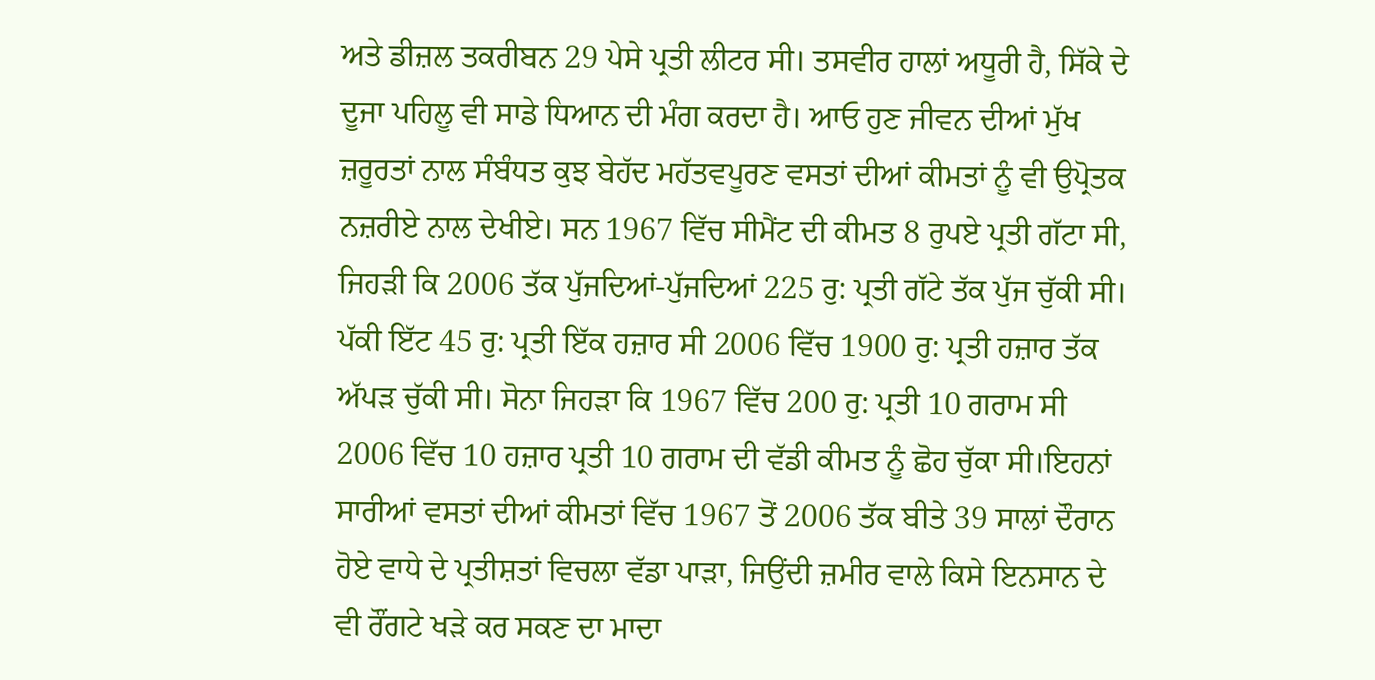ਅਤੇ ਡੀਜ਼ਲ ਤਕਰੀਬਨ 29 ਪੇਸੇ ਪ੍ਰਤੀ ਲੀਟਰ ਸੀ। ਤਸਵੀਰ ਹਾਲਾਂ ਅਧੂਰੀ ਹੈ, ਸਿੱਕੇ ਦੇ ਦੂਜਾ ਪਹਿਲੂ ਵੀ ਸਾਡੇ ਧਿਆਨ ਦੀ ਮੰਗ ਕਰਦਾ ਹੈ। ਆਓ ਹੁਣ ਜੀਵਨ ਦੀਆਂ ਮੁੱਖ ਜ਼ਰੂਰਤਾਂ ਨਾਲ ਸੰਬੰਧਤ ਕੁਝ ਬੇਹੱਦ ਮਹੱਤਵਪੂਰਣ ਵਸਤਾਂ ਦੀਆਂ ਕੀਮਤਾਂ ਨੂੰ ਵੀ ਉਪ੍ਰੋਤਕ ਨਜ਼ਰੀਏ ਨਾਲ ਦੇਖੀਏ। ਸਨ 1967 ਵਿੱਚ ਸੀਮੈਂਟ ਦੀ ਕੀਮਤ 8 ਰੁਪਏ ਪ੍ਰਤੀ ਗੱਟਾ ਸੀ, ਜਿਹੜੀ ਕਿ 2006 ਤੱਕ ਪੁੱਜਦਿਆਂ-ਪੁੱਜਦਿਆਂ 225 ਰੁ: ਪ੍ਰਤੀ ਗੱਟੇ ਤੱਕ ਪੁੱਜ ਚੁੱਕੀ ਸੀ। ਪੱਕੀ ਇੱਟ 45 ਰੁ: ਪ੍ਰਤੀ ਇੱਕ ਹਜ਼ਾਰ ਸੀ 2006 ਵਿੱਚ 1900 ਰੁ: ਪ੍ਰਤੀ ਹਜ਼ਾਰ ਤੱਕ ਅੱਪੜ ਚੁੱਕੀ ਸੀ। ਸੋਨਾ ਜਿਹੜਾ ਕਿ 1967 ਵਿੱਚ 200 ਰੁ: ਪ੍ਰਤੀ 10 ਗਰਾਮ ਸੀ 2006 ਵਿੱਚ 10 ਹਜ਼ਾਰ ਪ੍ਰਤੀ 10 ਗਰਾਮ ਦੀ ਵੱਡੀ ਕੀਮਤ ਨੂੰ ਛੋਹ ਚੁੱਕਾ ਸੀ।ਇਹਨਾਂ ਸਾਰੀਆਂ ਵਸਤਾਂ ਦੀਆਂ ਕੀਮਤਾਂ ਵਿੱਚ 1967 ਤੋਂ 2006 ਤੱਕ ਬੀਤੇ 39 ਸਾਲਾਂ ਦੌਰਾਨ ਹੋਏ ਵਾਧੇ ਦੇ ਪ੍ਰਤੀਸ਼ਤਾਂ ਵਿਚਲਾ ਵੱਡਾ ਪਾੜਾ, ਜਿਉਂਦੀ ਜ਼ਮੀਰ ਵਾਲੇ ਕਿਸੇ ਇਨਸਾਨ ਦੇ ਵੀ ਰੌਂਗਟੇ ਖੜੇ ਕਰ ਸਕਣ ਦਾ ਮਾਦਾ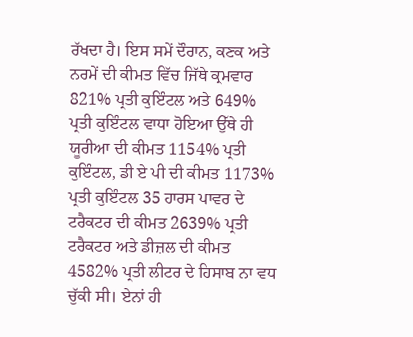ਰੱਖਦਾ ਹੈ। ਇਸ ਸਮੇਂ ਦੌਰਾਨ, ਕਣਕ ਅਤੇ ਨਰਮੇਂ ਦੀ ਕੀਮਤ ਵਿੱਚ ਜਿੱਥੇ ਕ੍ਰਮਵਾਰ 821% ਪ੍ਰਤੀ ਕੁਇੰਟਲ ਅਤੇ 649% ਪ੍ਰਤੀ ਕੁਇੰਟਲ ਵਾਧਾ ਹੋਇਆ ਉੱਥੇ ਹੀ ਯੂਰੀਆ ਦੀ ਕੀਮਤ 1154% ਪ੍ਰਤੀ ਕੁਇੰਟਲ, ਡੀ ਏ ਪੀ ਦੀ ਕੀਮਤ 1173% ਪ੍ਰਤੀ ਕੁਇੰਟਲ 35 ਹਾਰਸ ਪਾਵਰ ਦੇ ਟਰੈਕਟਰ ਦੀ ਕੀਮਤ 2639% ਪ੍ਰਤੀ ਟਰੈਕਟਰ ਅਤੇ ਡੀਜ਼ਲ ਦੀ ਕੀਮਤ 4582% ਪ੍ਰਤੀ ਲੀਟਰ ਦੇ ਹਿਸਾਬ ਨਾ ਵਧ ਚੁੱਕੀ ਸੀ। ਏਨਾਂ ਹੀ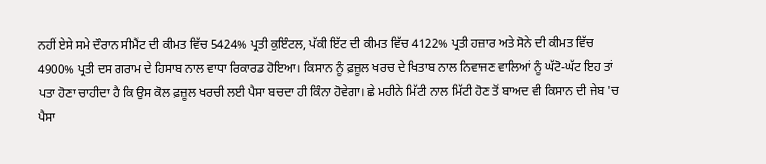ਨਹੀਂ ਏਸੇ ਸਮੇ ਦੌਰਾਨ ਸੀਮੈਂਟ ਦੀ ਕੀਮਤ ਵਿੱਚ 5424% ਪ੍ਰਤੀ ਕੁਇੰਟਲ, ਪੱਕੀ ਇੱਟ ਦੀ ਕੀਮਤ ਵਿੱਚ 4122% ਪ੍ਰਤੀ ਹਜ਼ਾਰ ਅਤੇ ਸੋਨੇ ਦੀ ਕੀਮਤ ਵਿੱਚ 4900% ਪ੍ਰਤੀ ਦਸ ਗਰਾਮ ਦੇ ਹਿਸਾਬ ਨਾਲ ਵਾਧਾ ਰਿਕਾਰਡ ਹੋਇਆ। ਕਿਸਾਨ ਨੂੰ ਫ਼ਜ਼ੂਲ ਖਰਚ ਦੇ ਖਿਤਾਬ ਨਾਲ ਨਿਵਾਜਣ ਵਾਲਿਆਂ ਨੂੰ ਘੱਟੋ-ਘੱਟ ਇਹ ਤਾਂ ਪਤਾ ਹੋਣਾ ਚਾਹੀਦਾ ਹੈ ਕਿ ਉਸ ਕੋਲ ਫ਼ਜ਼ੂਲ ਖਰਚੀ ਲਈ ਪੈਸਾ ਬਚਦਾ ਹੀ ਕਿੰਨਾ ਹੋਵੇਗਾ। ਛੇ ਮਹੀਨੇ ਮਿੱਟੀ ਨਾਲ ਮਿੱਟੀ ਹੋਣ ਤੋਂ ਬਾਅਦ ਵੀ ਕਿਸਾਨ ਦੀ ਜੇਬ 'ਚ ਪੈਸਾ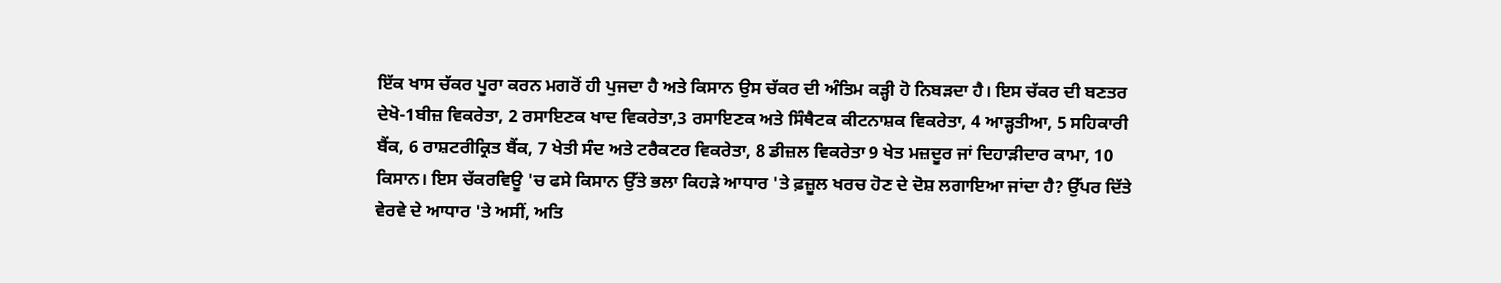ਇੱਕ ਖਾਸ ਚੱਕਰ ਪੂਰਾ ਕਰਨ ਮਗਰੋਂ ਹੀ ਪੁਜਦਾ ਹੈ ਅਤੇ ਕਿਸਾਨ ਉਸ ਚੱਕਰ ਦੀ ਅੰਤਿਮ ਕੜ੍ਹੀ ਹੋ ਨਿਬੜਦਾ ਹੈ। ਇਸ ਚੱਕਰ ਦੀ ਬਣਤਰ ਦੇਖੋ-1ਬੀਜ਼ ਵਿਕਰੇਤਾ, 2 ਰਸਾਇਣਕ ਖਾਦ ਵਿਕਰੇਤਾ,3 ਰਸਾਇਣਕ ਅਤੇ ਸਿੰਥੈਟਕ ਕੀਟਨਾਸ਼ਕ ਵਿਕਰੇਤਾ, 4 ਆੜ੍ਹਤੀਆ, 5 ਸਹਿਕਾਰੀ ਬੈਂਕ, 6 ਰਾਸ਼ਟਰੀਕ੍ਰਿਤ ਬੈਂਕ, 7 ਖੇਤੀ ਸੰਦ ਅਤੇ ਟਰੈਕਟਰ ਵਿਕਰੇਤਾ, 8 ਡੀਜ਼ਲ ਵਿਕਰੇਤਾ 9 ਖੇਤ ਮਜ਼ਦੂਰ ਜਾਂ ਦਿਹਾੜੀਦਾਰ ਕਾਮਾ, 10 ਕਿਸਾਨ। ਇਸ ਚੱਕਰਵਿਊ 'ਚ ਫਸੇ ਕਿਸਾਨ ਉੱਤੇ ਭਲਾ ਕਿਹੜੇ ਆਧਾਰ 'ਤੇ ਫ਼ਜ਼ੂਲ ਖਰਚ ਹੋਣ ਦੇ ਦੋਸ਼ ਲਗਾਇਆ ਜਾਂਦਾ ਹੈ? ਉੱਪਰ ਦਿੱਤੇ ਵੇਰਵੇ ਦੇ ਆਧਾਰ 'ਤੇ ਅਸੀਂ, ਅਤਿ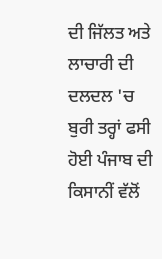ਦੀ ਜਿੱਲਤ ਅਤੇ ਲਾਚਾਰੀ ਦੀ ਦਲਦਲ 'ਚ ਬੁਰੀ ਤਰ੍ਹਾਂ ਫਸੀ ਹੋਈ ਪੰਜਾਬ ਦੀ ਕਿਸਾਨੀਂ ਵੱਲੋਂ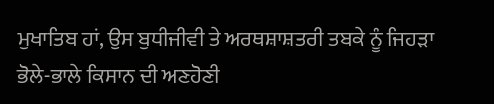ਮੁਖਾਤਿਬ ਹਾਂ, ਉਸ ਬੁਧੀਜੀਵੀ ਤੇ ਅਰਥਸ਼ਾਸ਼ਤਰੀ ਤਬਕੇ ਨੂੰ ਜਿਹੜਾ ਭੋਲੇ-ਭਾਲੇ ਕਿਸਾਨ ਦੀ ਅਣਹੋਣੀ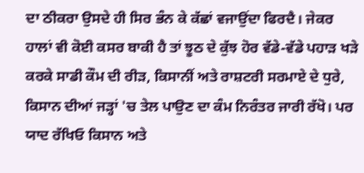ਦਾ ਠੀਕਰਾ ਉਸਦੇ ਹੀ ਸਿਰ ਭੰਨ ਕੇ ਕੱਛਾਂ ਵਜਾਉਂਦਾ ਫਿਰਦੈ। ਜੇਕਰ ਹਾਲਾਂ ਵੀ ਕੋਈ ਕਸਰ ਬਾਕੀ ਹੈ ਤਾਂ ਝੂਠ ਦੇ ਕੁੱਝ ਹੋਰ ਵੱਡੇ-ਵੱਡੇ ਪਹਾੜ ਖੜੇ ਕਰਕੇ ਸਾਡੀ ਕੌਮ ਦੀ ਰੀੜ, ਕਿਸਾਨੀਂ ਅਤੇ ਰਾਸ਼ਟਰੀ ਸਰਮਾਏ ਦੇ ਧੁਰੇ, ਕਿਸਾਨ ਦੀਆਂ ਜੜ੍ਹਾਂ 'ਚ ਤੇਲ ਪਾਉਣ ਦਾ ਕੰਮ ਨਿਰੰਤਰ ਜਾਰੀ ਰੱਖੋ। ਪਰ ਯਾਦ ਰੱਖਿਓ ਕਿਸਾਨ ਅਤੇ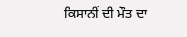ਕਿਸਾਨੀਂ ਦੀ ਮੌਤ ਦਾ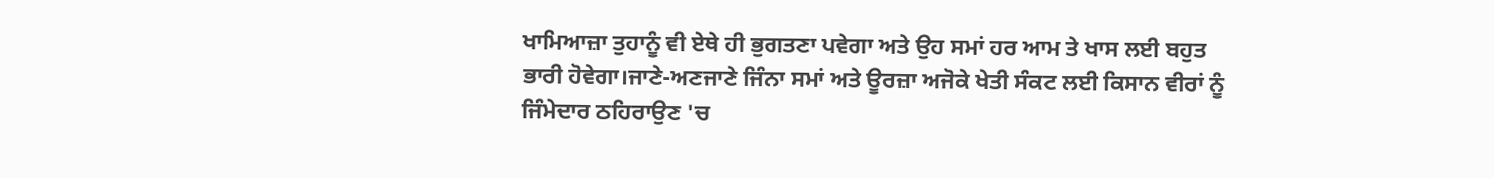ਖਾਮਿਆਜ਼ਾ ਤੁਹਾਨੂੰ ਵੀ ਏਥੇ ਹੀ ਭੁਗਤਣਾ ਪਵੇਗਾ ਅਤੇ ਉਹ ਸਮਾਂ ਹਰ ਆਮ ਤੇ ਖਾਸ ਲਈ ਬਹੁਤ ਭਾਰੀ ਹੋਵੇਗਾ।ਜਾਣੇ-ਅਣਜਾਣੇ ਜਿੰਨਾ ਸਮਾਂ ਅਤੇ ਊਰਜ਼ਾ ਅਜੋਕੇ ਖੇਤੀ ਸੰਕਟ ਲਈ ਕਿਸਾਨ ਵੀਰਾਂ ਨੂੰ ਜਿੰਮੇਦਾਰ ਠਹਿਰਾਉਣ 'ਚ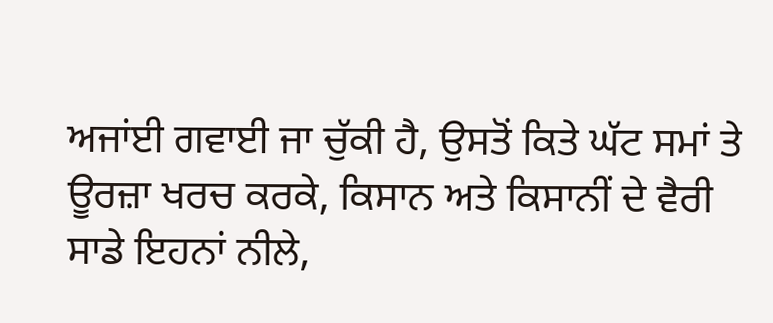ਅਜਾਂਈ ਗਵਾਈ ਜਾ ਚੁੱਕੀ ਹੈ, ਉਸਤੋਂ ਕਿਤੇ ਘੱਟ ਸਮਾਂ ਤੇ ਊਰਜ਼ਾ ਖਰਚ ਕਰਕੇ, ਕਿਸਾਨ ਅਤੇ ਕਿਸਾਨੀਂ ਦੇ ਵੈਰੀ ਸਾਡੇ ਇਹਨਾਂ ਨੀਲੇ,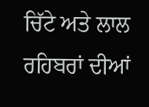ਚਿੱਟੇ ਅਤੇ ਲਾਲ ਰਹਿਬਰਾਂ ਦੀਆਂ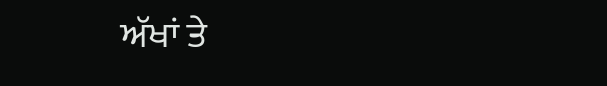ਅੱਖਾਂ ਤੇ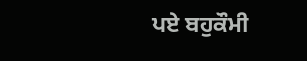ਪਏ ਬਹੁਕੌਮੀ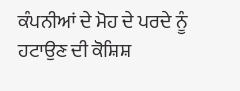ਕੰਪਨੀਆਂ ਦੇ ਮੋਹ ਦੇ ਪਰਦੇ ਨੂੰ ਹਟਾਉਣ ਦੀ ਕੋਸ਼ਿਸ਼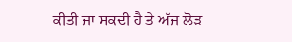ਕੀਤੀ ਜਾ ਸਕਦੀ ਹੈ ਤੇ ਅੱਜ ਲੋੜ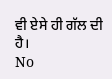ਵੀ ਏਸੇ ਹੀ ਗੱਲ ਦੀ ਹੈ।
No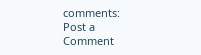comments:
Post a Comment